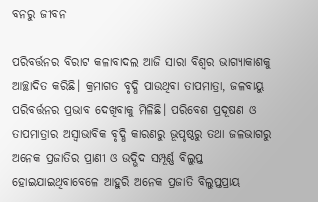ବନରୁ ଜୀବନ

ପରିବର୍ତ୍ତନର ବିରାଟ କଳାବାଦଲ ଆଜି ସାରା ବିଶ୍ୱର ଭାଗ୍ୟାକାଶକୁ ଆଚ୍ଛାଦିତ କରିଛି। କ୍ରମାଗତ ବୃଦ୍ଧି ପାଉଥିବା ତାପମାତ୍ରା, ଜଳବାୟୁ ପରିବର୍ତ୍ତନର ପ୍ରଭାବ ଦେଖିବାକୁ ମିଳିଛି। ପରିବେଶ ପ୍ରଦୂଷଣ ଓ ତାପମାତ୍ରାର ଅସ୍ବାଭାବିକ ବୃଦ୍ଧି କାରଣରୁ ଭୂପୃଷ୍ଠରୁ ତଥା ଜଳଭାଗରୁ ଅନେକ ପ୍ରଜାତିର ପ୍ରାଣୀ ଓ ଉଦ୍ଭିଦ ସମ୍ପୂର୍ଣ୍ଣ ବିଲୁପ୍ତ ହୋଇଯାଇଥିବାବେଳେ ଆହୁରି ଅନେକ ପ୍ରଜାତି ବିଲୁପ୍ତପ୍ରାୟ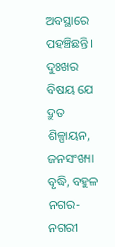ଅବସ୍ଥାରେ ପହଞ୍ଚିଛନ୍ତି। ଦୁଃଖର ବିଷୟ ଯେ ଦ୍ରୁତ ଶିଳ୍ପାୟନ, ଜନସଂଖ୍ୟା ବୃଦ୍ଧି, ବହୁଳ ନଗର-ନଗରୀ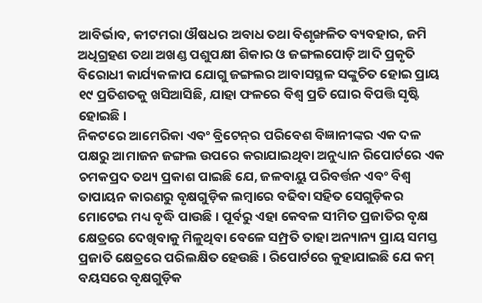ଆବିର୍ଭାବ, କୀଟମରା ଔଷଧର ଅବାଧ ତଥା ବିଶୃଙ୍ଖଳିତ ବ୍ୟବହାର, ଜମି ଅଧିଗ୍ରହଣ ତଥା ଅଖଣ୍ଡ ପଶୁପକ୍ଷୀ ଶିକାର ଓ ଜଙ୍ଗଲପୋଡ଼ି ଆଦି ପ୍ରକୃତି ବିରୋଧୀ କାର୍ଯ୍ୟକଳାପ ଯୋଗୁ ଜଙ୍ଗଲର ଆବାସସ୍ଥଳ ସଙ୍କୁଚିତ ହୋଇ ପ୍ରାୟ ୧୯ ପ୍ରତିଶତକୁ ଖସିଆସିଛି, ଯାହା ଫଳରେ ବିଶ୍ୱ ପ୍ରତି ଘୋର ବିପତ୍ତି ସୃଷ୍ଟି ହୋଇଛି।
ନିକଟରେ ଆମେରିକା ଏବଂ ବ୍ରିଟେନ୍‌ର ପରିବେଶ ବିଜ୍ଞାନୀଙ୍କର ଏକ ଦଳ ପକ୍ଷରୁ ଆମାଜନ ଜଙ୍ଗଲ ଉପରେ କରାଯାଇଥିବା ଅନୁଧ୍ୟାନ ରିପୋର୍ଟରେ ଏକ ଚମକପ୍ରଦ ତଥ୍ୟ ପ୍ରକାଶ ପାଇଛି ଯେ, ଜଳବାୟୁ ପରିବର୍ତ୍ତନ ଏବଂ ବିଶ୍ୱ ତାପାୟନ କାରଣରୁ ବୃକ୍ଷଗୁଡ଼ିକ ଲମ୍ବାରେ ବଢିବା ସହିତ ସେଗୁଡ଼ିକର ମୋଟେଇ ମଧ୍ୟ ବୃଦ୍ଧି ପାଉଛି। ପୂର୍ବରୁ ଏହା କେବଳ ସୀମିତ ପ୍ରଜାତିର ବୃକ୍ଷ କ୍ଷେତ୍ରରେ ଦେଖିବାକୁ ମିଳୁଥିବା ବେଳେ ସମ୍ପ୍ରତି ତାହା ଅନ୍ୟାନ୍ୟ ପ୍ରାୟ ସମସ୍ତ ପ୍ରଜାତି କ୍ଷେତ୍ରରେ ପରିଲକ୍ଷିତ ହେଉଛି। ରିପୋର୍ଟରେ କୁହାଯାଇଛି ଯେ କମ୍‌ ବୟସରେ ବୃକ୍ଷଗୁଡ଼ିକ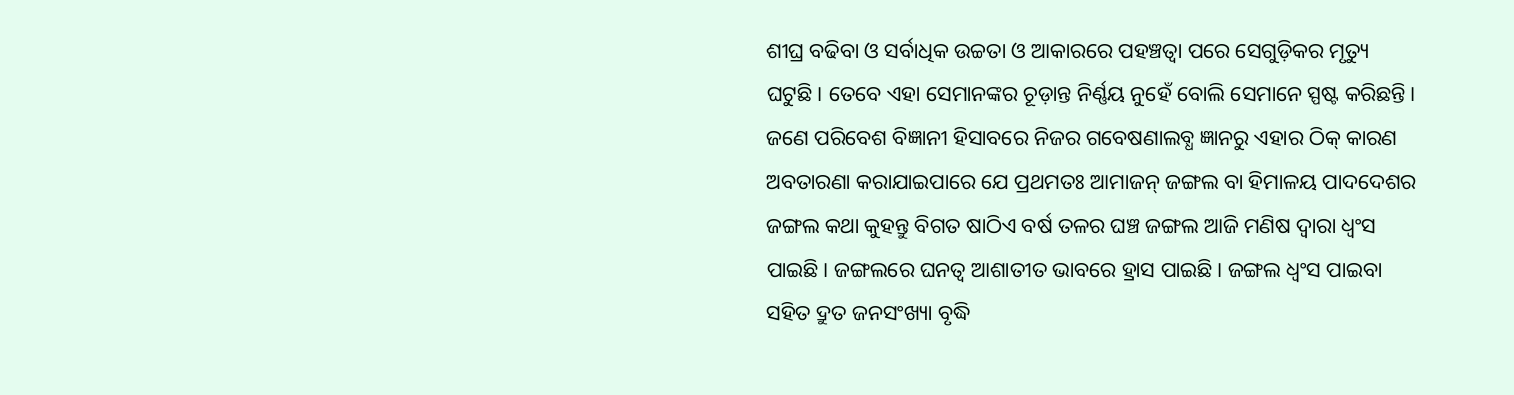ଶୀଘ୍ର ବଢିବା ଓ ସର୍ବାଧିକ ଉଚ୍ଚତା ଓ ଆକାରରେ ପହଞ୍ଚତ୍ବା ପରେ ସେଗୁଡ଼ିକର ମୃତ୍ୟୁ ଘଟୁଛି। ତେବେ ଏହା ସେମାନଙ୍କର ଚୂଡ଼ାନ୍ତ ନିର୍ଣ୍ଣୟ ନୁହେଁ ବୋଲି ସେମାନେ ସ୍ପଷ୍ଟ କରିଛନ୍ତି। ଜଣେ ପରିବେଶ ବିଜ୍ଞାନୀ ହିସାବରେ ନିଜର ଗବେଷଣାଲବ୍ଧ ଜ୍ଞାନରୁ ଏହାର ଠିକ୍‌ କାରଣ ଅବତାରଣା କରାଯାଇପାରେ ଯେ ପ୍ରଥମତଃ ଆମାଜନ୍‌ ଜଙ୍ଗଲ ବା ହିମାଳୟ ପାଦଦେଶର ଜଙ୍ଗଲ କଥା କୁହନ୍ତୁ ବିଗତ ଷାଠିଏ ବର୍ଷ ତଳର ଘଞ୍ଚ ଜଙ୍ଗଲ ଆଜି ମଣିଷ ଦ୍ୱାରା ଧ୍ୱଂସ ପାଇଛି। ଜଙ୍ଗଲରେ ଘନତ୍ୱ ଆଶାତୀତ ଭାବରେ ହ୍ରାସ ପାଇଛି। ଜଙ୍ଗଲ ଧ୍ୱଂସ ପାଇବା ସହିତ ଦ୍ରୁତ ଜନସଂଖ୍ୟା ବୃଦ୍ଧି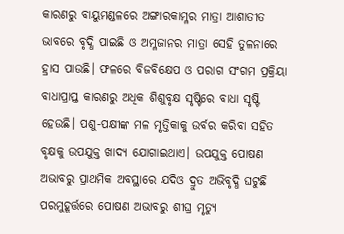କାରଣରୁ ବାୟୁମଣ୍ଡଳରେ ଅଙ୍ଗାରକାମ୍ଳର ମାତ୍ରା ଆଶାତୀତ ଭାବରେ ବୃଦ୍ଧି ପାଇଛି ଓ ଅମ୍ଳଜାନର ମାତ୍ରା ସେହି ତୁଳନାରେ ହ୍ରାସ ପାଉଛି। ଫଳରେ ବିଜବିକ୍ଷେପ ଓ ପରାଗ ସଂଗମ ପ୍ରକ୍ରିୟା ବାଧାପ୍ରାପ୍ତ କାରଣରୁ ଅଧିକ ଶିଶୁବୃକ୍ଷ ସୃଷ୍ଟିରେ ବାଧା ସୃଷ୍ଟି ହେଉଛି। ପଶୁ-ପକ୍ଷୀଙ୍କ ମଳ ମୃତ୍ତିକାକୁ ଉର୍ବର କରିବା ସହିତ ବୃକ୍ଷକୁ ଉପଯୁକ୍ତ ଖାଦ୍ୟ ଯୋଗାଇଥାଏ। ଉପଯୁକ୍ତ ପୋଷଣ ଅଭାବରୁ ପ୍ରାଥମିକ ଅବସ୍ଥାରେ ଯଦିଓ ଦ୍ରୁତ ଅଭିବୃଦ୍ଧି ଘଟୁଛି ପରମୁହୂର୍ତ୍ତରେ ପୋଷଣ ଅଭାବରୁ ଶୀଘ୍ର ମୃତ୍ୟୁ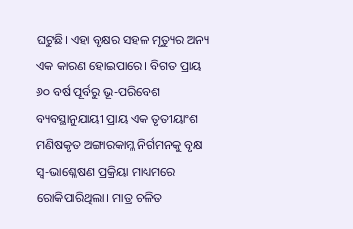ଘଟୁଛି। ଏହା ବୃକ୍ଷର ସହଳ ମୃତ୍ୟୁର ଅନ୍ୟ ଏକ କାରଣ ହୋଇପାରେ। ବିଗତ ପ୍ରାୟ ୬୦ ବର୍ଷ ପୂର୍ବରୁ ଭୂ-ପରିବେଶ ବ୍ୟବସ୍ଥାନୁଯାୟୀ ପ୍ରାୟ ଏକ ତୃତୀୟାଂଶ ମଣିଷକୃତ ଅଙ୍ଗାରକାମ୍ଳ ନିର୍ଗମନକୁ ବୃକ୍ଷ ସ୍ବ-ଭାଶ୍ଳେଷଣ ପ୍ରକ୍ରିୟା ମାଧ୍ୟମରେ ରୋକିପାରିଥିଲା। ମାତ୍ର ଚଳିତ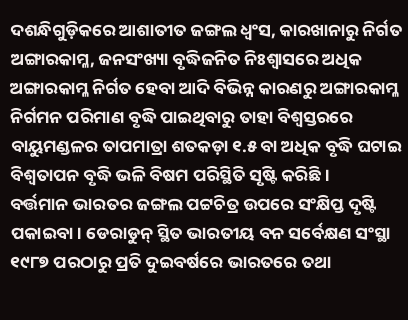ଦଶନ୍ଧିଗୁଡ଼ିକରେ ଆଶାତୀତ ଜଙ୍ଗଲ ଧ୍ୱଂସ, କାରଖାନାରୁ ନିର୍ଗତ ଅଙ୍ଗାରକାମ୍ଳ, ଜନସଂଖ୍ୟା ବୃଦ୍ଧିଜନିତ ନିଃଶ୍ୱାସରେ ଅଧିକ ଅଙ୍ଗାରକାମ୍ଳ ନିର୍ଗତ ହେବା ଆଦି ବିଭିନ୍ନ କାରଣରୁ ଅଙ୍ଗାରକାମ୍ଳ ନିର୍ଗମନ ପରିମାଣ ବୃଦ୍ଧି ପାଇଥିବାରୁ ତାହା ବିଶ୍ୱସ୍ତରରେ ବାୟୁମଣ୍ଡଳର ତାପମାତ୍ରା ଶତକଡ଼ା ୧.୫ ବା ଅଧିକ ବୃଦ୍ଧି ଘଟାଇ ବିଶ୍ୱତାପନ ବୃଦ୍ଧି ଭଳି ବିଷମ ପରିସ୍ଥିତି ସୃଷ୍ଟି କରିଛି।
ବର୍ତ୍ତମାନ ଭାରତର ଜଙ୍ଗଲ ପଟ୍ଟଚିତ୍ର ଉପରେ ସଂକ୍ଷିପ୍ତ ଦୃଷ୍ଟି ପକାଇବା। ଡେରାଡୁନ୍‌ ସ୍ଥିତ ଭାରତୀୟ ବନ ସର୍ବେକ୍ଷଣ ସଂସ୍ଥା ୧୯୮୭ ପରଠାରୁ ପ୍ରତି ଦୁଇବର୍ଷରେ ଭାରତରେ ତଥା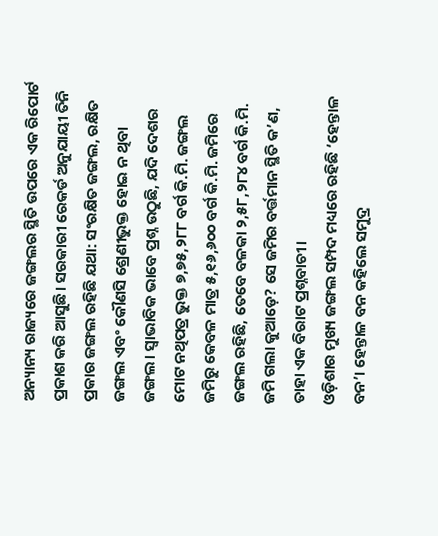ଅନ୍ୟାନ୍ୟ ରାଜ୍ୟରେ ଜଙ୍ଗଲର ସ୍ଥିତି ଉପରେ ଏକ ରିପୋର୍ଟ ପ୍ରକାଶ କରି ଆସୁଛି। ସରକାରୀ ରେକର୍ଡ ଅନୁଯାୟୀ ତିନି ପ୍ରକାର ଜଙ୍ଗଲ ରହିଛି ଯଥା: ସଂରକ୍ଷିତ ଜଙ୍ଗଲ, ରକ୍ଷିତ ଜଙ୍ଗଲ ଏବଂ କୌଣସି ଶ୍ରେଣୀଭୁକ୍ତ ହୋଇ ନ ଥିବା ଜଙ୍ଗଲ। ସ୍ବାଭାବିକ ଭାବେ ପ୍ରଶ୍ନ ଉଠୁଛି, ଯଦି ଦେଶର ମୋଟ ନଥିପତ୍ର ଭୁକ୍ତ ୭,୭୫,୨୮୮ ବର୍ଗ କି.ମି. ଜଙ୍ଗଲ ଜମିରୁ କେବଳ ମାତ୍ର ୫,୧୬,୬୦୦ ବର୍ଗ କି.ମି. ଜମିରେ ଜଙ୍ଗଲ ରହିଛି, ତେବେ ବଳକା ୨,୫୮,୨୮୪ ବର୍ଗ କି.ମି. ଜମି ଗଲା କୁଆଡ଼େ? ସେ ଜମିର ବର୍ତ୍ତମାନ ସ୍ଥିତି କ’ଣ, ତାହା ଏକ ବିରାଟ ପ୍ରଶ୍ନବାଚୀ।
ଓଡ଼ିଶାର ମୁଖ୍ୟ ଜଙ୍ଗଲ ସମ୍ପଦ ମଧ୍ୟରେ ରହିଛି ‘ହେନ୍ତାଳ ବନ’। ହେନ୍ତାଳ ବନ କହିଲେ ସମୁଦ୍ର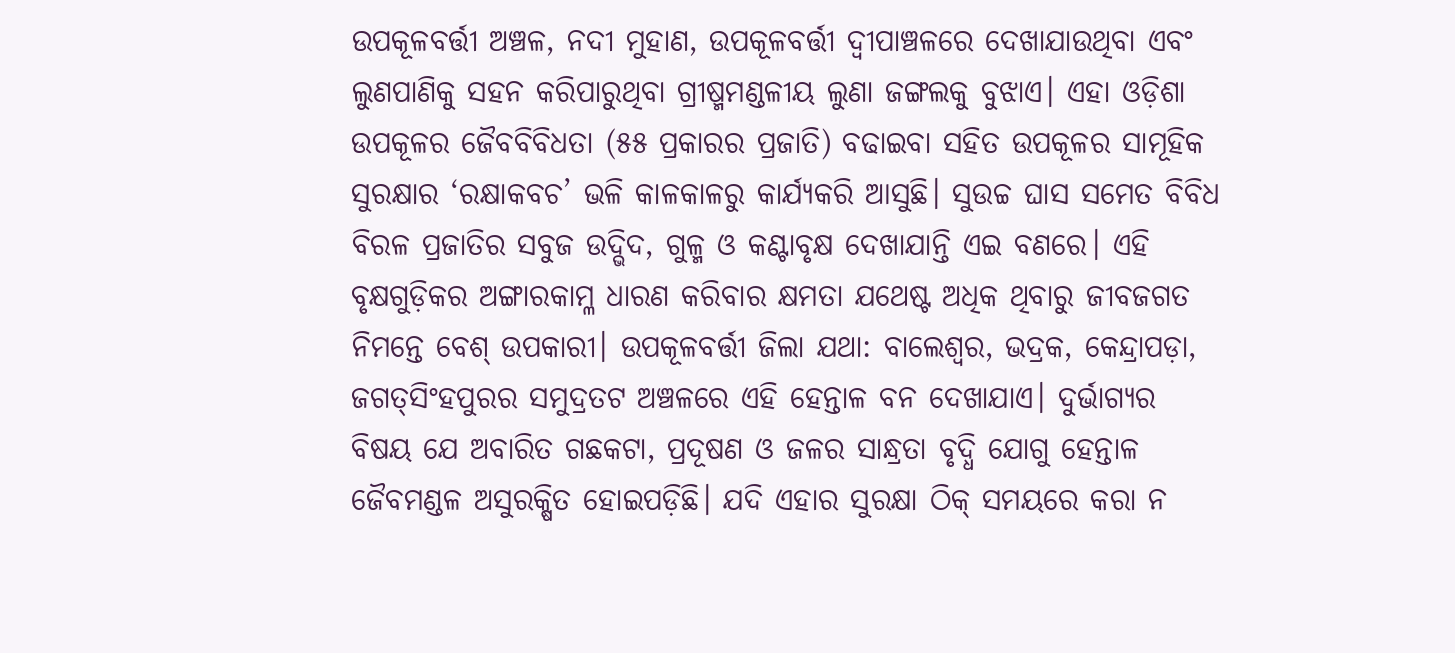ଉପକୂଳବର୍ତ୍ତୀ ଅଞ୍ଚଳ, ନଦୀ ମୁହାଣ, ଉପକୂଳବର୍ତ୍ତୀ ଦ୍ୱୀପାଞ୍ଚଳରେ ଦେଖାଯାଉଥିବା ଏବଂ ଲୁଣପାଣିକୁ ସହନ କରିପାରୁଥିବା ଗ୍ରୀଷ୍ମମଣ୍ଡଳୀୟ ଲୁଣା ଜଙ୍ଗଲକୁ ବୁଝାଏ। ଏହା ଓଡ଼ିଶା ଉପକୂଳର ଜୈବବିବିଧତା (୫୫ ପ୍ରକାରର ପ୍ରଜାତି) ବଢାଇବା ସହିତ ଉପକୂଳର ସାମୂହିକ ସୁରକ୍ଷାର ‘ରକ୍ଷାକବଚ’ ଭଳି କାଳକାଳରୁ କାର୍ଯ୍ୟକରି ଆସୁଛି। ସୁଉଚ୍ଚ ଘାସ ସମେତ ବିବିଧ ବିରଳ ପ୍ରଜାତିର ସବୁଜ ଉଦ୍ଭିଦ, ଗୁଳ୍ମ ଓ କଣ୍ଟାବୃକ୍ଷ ଦେଖାଯାନ୍ତି ଏଇ ବଣରେ। ଏହି ବୃକ୍ଷଗୁଡ଼ିକର ଅଙ୍ଗାରକାମ୍ଳ ଧାରଣ କରିବାର କ୍ଷମତା ଯଥେଷ୍ଟ ଅଧିକ ଥିବାରୁ ଜୀବଜଗତ ନିମନ୍ତେ ବେଶ୍‌ ଉପକାରୀ। ଉପକୂଳବର୍ତ୍ତୀ ଜିଲା ଯଥା: ବାଲେଶ୍ୱର, ଭଦ୍ରକ, କେନ୍ଦ୍ରାପଡ଼ା, ଜଗତ୍‌ସିଂହପୁରର ସମୁଦ୍ରତଟ ଅଞ୍ଚଳରେ ଏହି ହେନ୍ତାଳ ବନ ଦେଖାଯାଏ। ଦୁର୍ଭାଗ୍ୟର ବିଷୟ ଯେ ଅବାରିତ ଗଛକଟା, ପ୍ରଦୂଷଣ ଓ ଜଳର ସାନ୍ଧ୍ରତା ବୃଦ୍ଧି ଯୋଗୁ ହେନ୍ତାଳ ଜୈବମଣ୍ଡଳ ଅସୁରକ୍ଷିତ ହୋଇପଡ଼ିଛି। ଯଦି ଏହାର ସୁରକ୍ଷା ଠିକ୍‌ ସମୟରେ କରା ନ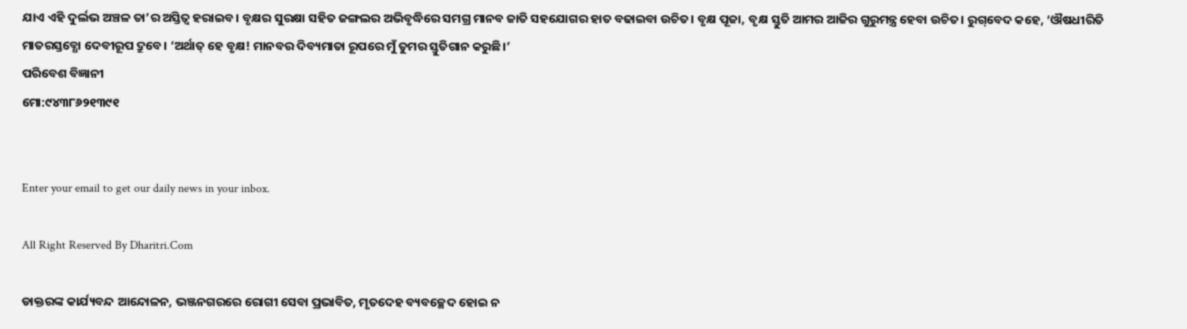ଯାଏ ଏହି ଦୁର୍ଲଭ ଅଞ୍ଚଳ ତା’ର ଅସ୍ତିତ୍ୱ ହରାଇବ। ବୃକ୍ଷର ସୁରକ୍ଷା ସହିତ ଜଙ୍ଗଲର ଅଭିବୃଦ୍ଧିରେ ସମଗ୍ର ମାନବ ଜାତି ସହଯୋଗର ହାତ ବଢାଇବା ଉଚିତ। ବୃକ୍ଷ ପୂଜା, ବୃକ୍ଷ ସ୍ତୁତି ଆମର ଆଜିର ଗୁରୁମନ୍ତ୍ର ହେବା ଉଚିତ। ରୁଗ୍‌ବେଦ କହେ, ‘ଔଷଧୀରିତି ମାତରସ୍ତବ୍ଧୋ ଦେବୀରୂପ ଦ୍ରୁବେ। ‘ଅର୍ଥାତ୍‌ ହେ ବୃକ୍ଷ! ମାନବର ଦିବ୍ୟମାତା ରୂପରେ ମୁଁ ତୁମର ସ୍ତୁତିଗାନ କରୁଛି।’
ପରିବେଶ ବିଜ୍ଞାନୀ
ମୋ:୯୪୩୮୬୨୧୩୯୧


Enter your email to get our daily news in your inbox.

All Right Reserved By Dharitri.Com

ଡାକ୍ତରଙ୍କ କାର୍ଯ୍ୟବନ୍ଦ ଆନ୍ଦୋଳନ, ଭଞ୍ଜନଗରରେ ରୋଗୀ ସେବା ପ୍ରଭାବିତ, ମୃତଦେହ ବ୍ୟବଚ୍ଛେଦ ହୋଇ ନ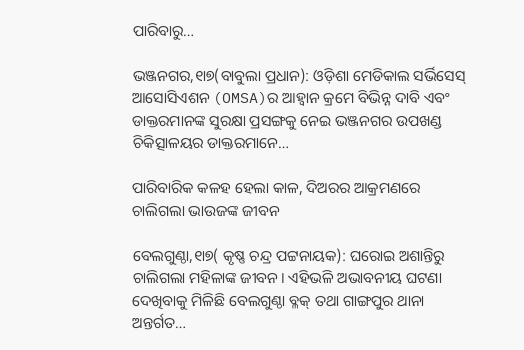ପାରିବାରୁ…

ଭଞ୍ଜନଗର,୧ା୭(ବାବୁଲା ପ୍ରଧାନ): ଓଡ଼ିଶା ମେଡିକାଲ ସର୍ଭିସେସ୍‌ ଆସୋସିଏଶନ (OMSA)ର ଆହ୍ବାନ କ୍ରମେ ବିଭିନ୍ନ ଦାବି ଏବଂ ଡାକ୍ତରମାନଙ୍କ ସୁରକ୍ଷା ପ୍ରସଙ୍ଗକୁ ନେଇ ଭଞ୍ଜନଗର ଉପଖଣ୍ଡ ଚିକିତ୍ସାଳୟର ଡାକ୍ତରମାନେ…

ପାରିବାରିକ କଳହ ହେଲା କାଳ, ଦିଅରର ଆକ୍ରମଣରେ ଚାଲିଗଲା ଭାଉଜଙ୍କ ଜୀବନ

ବେଲଗୁଣ୍ଠା,୧ା୭( କୃଷ୍ଣ ଚନ୍ଦ୍ର ପଟ୍ଟନାୟକ): ଘରୋଇ ଅଶାନ୍ତିରୁ ଚାଲିଗଲା ମହିଳାଙ୍କ ଜୀବନ। ଏହିଭଳି ଅଭାବନୀୟ ଘଟଣା ଦେଖିବାକୁ ମିଳିଛି ବେଲଗୁଣ୍ଠା ବ୍ଳକ୍ ତଥା ଗାଙ୍ଗପୁର ଥାନା ଅନ୍ତର୍ଗତ…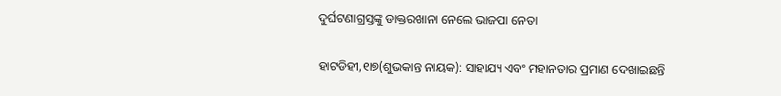ଦୁର୍ଘଟଣାଗ୍ରସ୍ତଙ୍କୁ ଡାକ୍ତରଖାନା ନେଲେ ଭାଜପା ନେତା

ହାଟଡିହୀ,୧ା୭(ଶୁଭକାନ୍ତ ନାୟକ): ସାହାଯ୍ୟ ଏବଂ ମହାନତାର ପ୍ରମାଣ ଦେଖାଇଛନ୍ତି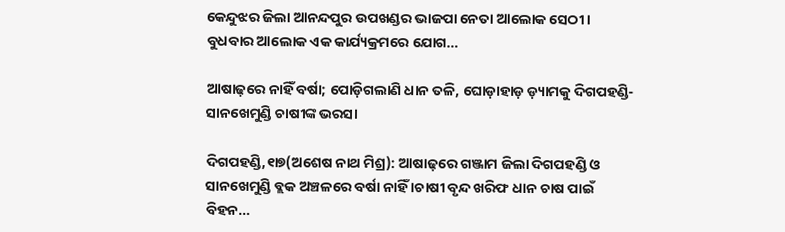କେନ୍ଦୁଝର ଜିଲା ଆନନ୍ଦପୁର ଉପଖଣ୍ଡର ଭାଜପା ନେତା ଆଲୋକ ସେଠୀ। ବୁଧବାର ଆଲୋକ ଏକ କାର୍ଯ୍ୟକ୍ରମରେ ଯୋଗ…

ଆଷାଢ଼ରେ ନାହିଁ ବର୍ଷା; ପୋଡ଼ିଗଲାଣି ଧାନ ତଳି, ଘୋଡ଼ାହାଡ଼ ଡ଼୍ୟାମକୁ ଦିଗପହଣ୍ଡି-ସାନଖେମୁଣ୍ଡି ଚାଷୀଙ୍କ ଭରସା

ଦିଗପହଣ୍ଡି,୧ା୭(ଅଶେଷ ନାଥ ମିଶ୍ର): ଆଷାଢ଼ରେ ଗଞ୍ଜାମ ଜିଲା ଦିଗପହଣ୍ଡି ଓ ସାନଖେମୁଣ୍ଡି ବ୍ଲକ ଅଞ୍ଚଳରେ ବର୍ଷା ନାହିଁ ।ଚାଷୀ ବୃନ୍ଦ ଖରିଫ ଧାନ ଚାଷ ପାଇଁ ବିହନ…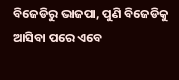ବିଜେଡିରୁ ଭାଜପା, ପୁଣି ବିଜେଡିକୁ ଆସିବା ପରେ ଏବେ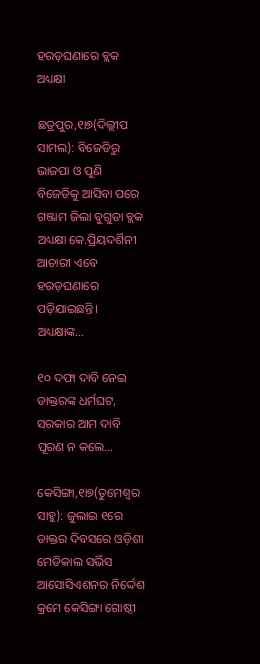ହରଡ଼ଘଣାରେ ବ୍ଲକ ଅଧ୍ୟକ୍ଷା

ଛତ୍ରପୁର,୧ା୭(ଦିଲ୍ଲୀପ ସାମଲ): ବିଜେଡିରୁ ଭାଜପା ଓ ପୁଣି ବିଜେଡିକୁ ଆସିବା ପରେ ଗଞ୍ଜାମ ଜିଲା ବୁଗୁଡା ବ୍ଲକ ଅଧ୍ୟକ୍ଷା କେ.ପ୍ରିୟଦର୍ଶିନୀ ଆଚାରୀ ଏବେ ହରଡ଼ଘଣାରେ ପଡ଼ିଯାଇଛନ୍ତି। ଅଧ୍ୟକ୍ଷାଙ୍କ…

୧୦ ଦଫା ଦାବି ନେଇ ଡାକ୍ତରଙ୍କ ଧର୍ମଘଟ, ସରକାର ଆମ ଦାବି ପୂରଣ ନ କଲେ…

କେସିଙ୍ଗା,୧ା୭(ତୁମେଶ୍ୱର ସାହୁ): ଜୁଲାଇ ୧ରେ ଡାକ୍ତର ଦିବସରେ ଓଡ଼ିଶା ମେଡିକାଲ ସର୍ଭିସ ଆସୋସିଏଶନର ନିର୍ଦ୍ଦେଶ କ୍ରମେ କେସିଙ୍ଗା ଗୋଷ୍ଠୀ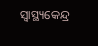ସ୍ବାସ୍ଥ୍ୟକେନ୍ଦ୍ର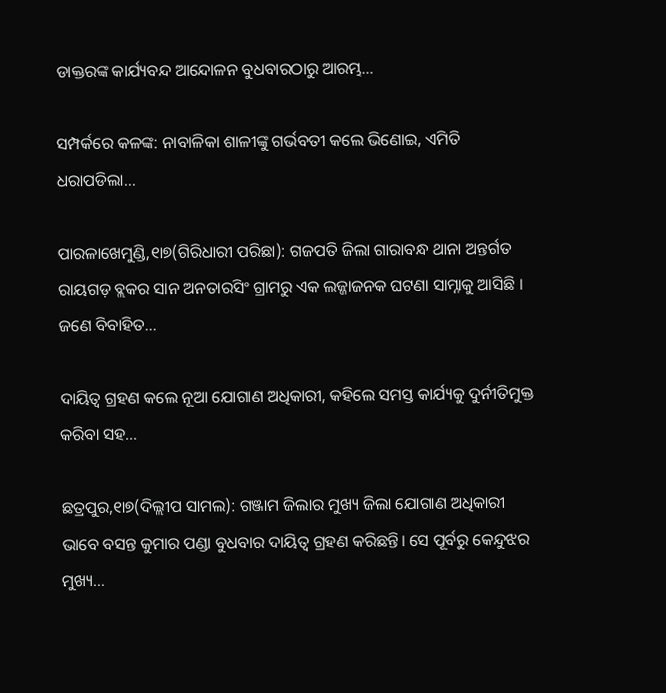ଡାକ୍ତରଙ୍କ କାର୍ଯ୍ୟବନ୍ଦ ଆନ୍ଦୋଳନ ବୁଧବାରଠାରୁ ଆରମ୍ଭ…

ସମ୍ପର୍କରେ କଳଙ୍କ: ନାବାଳିକା ଶାଳୀଙ୍କୁ ଗର୍ଭବତୀ କଲେ ଭିଣୋଇ, ଏମିତି ଧରାପଡିଲା…

ପାରଳାଖେମୁଣ୍ଡି,୧ା୭(ଗିରିଧାରୀ ପରିଛା): ଗଜପତି ଜିଲା ଗାରାବନ୍ଧ ଥାନା ଅନ୍ତର୍ଗତ ରାୟଗଡ଼ ବ୍ଲକର ସାନ ଅନତାରସିଂ ଗ୍ରାମରୁ ଏକ ଲଜ୍ଜାଜନକ ଘଟଣା ସାମ୍ନାକୁ ଆସିଛି । ଜଣେ ବିବାହିତ…

ଦାୟିତ୍ୱ ଗ୍ରହଣ କଲେ ନୂଆ ଯୋଗାଣ ଅଧିକାରୀ, କହିଲେ ସମସ୍ତ କାର୍ଯ୍ୟକୁ ଦୁର୍ନୀତିମୁକ୍ତ କରିବା ସହ…

ଛତ୍ରପୁର,୧ା୭(ଦିଲ୍ଲୀପ ସାମଲ): ଗଞ୍ଜାମ ଜିଲାର ମୁଖ୍ୟ ଜିଲା ଯୋଗାଣ ଅଧିକାରୀ ଭାବେ ବସନ୍ତ କୁମାର ପଣ୍ଡା ବୁଧବାର ଦାୟିତ୍ୱ ଗ୍ରହଣ କରିଛନ୍ତି। ସେ ପୂର୍ବରୁ କେନ୍ଦୁଝର ମୁଖ୍ୟ…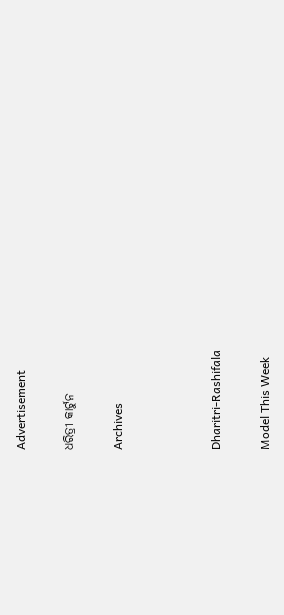Advertisement

ଧରିତ୍ରୀ କାର୍ଟୁନ

Archives



Dharitri-Rashifala

Model This Week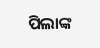ପିଲାଙ୍କ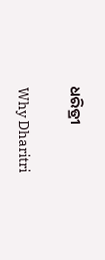ଧରିତ୍ରୀ

Why Dharitri